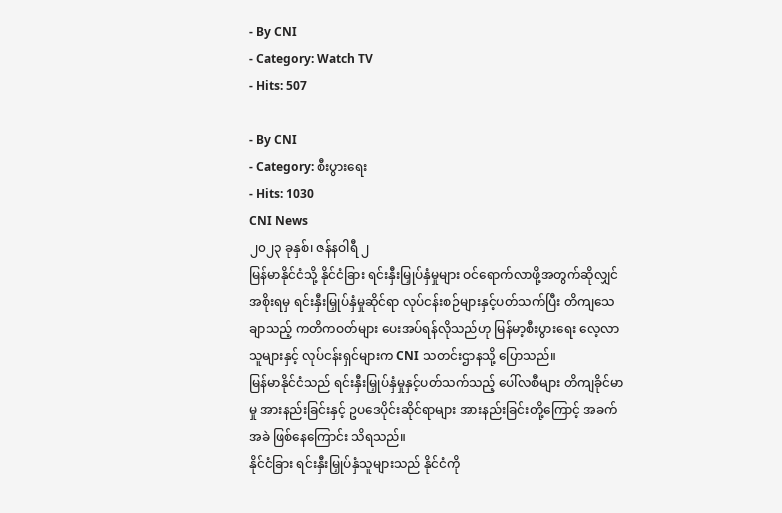- By CNI
- Category: Watch TV
- Hits: 507

- By CNI
- Category: စီးပွားရေး
- Hits: 1030
CNI News
၂၀၂၃ ခုနှစ်၊ ဇန်နဝါရီ ၂
မြန်မာနိုင်ငံသို့ နိုင်ငံခြား ရင်းနှီးမြှုပ်နှံမှုများ ဝင်ရောက်လာဖို့အတွက်ဆိုလျှင် အစိုးရမှ ရင်းနှီးမြှုပ်နှံမှုဆိုင်ရာ လုပ်ငန်းစဉ်များနှင့်ပတ်သက်ပြီး တိကျသေချာသည့် ကတိကဝတ်များ ပေးအပ်ရန်လိုသည်ဟု မြန်မာ့စီးပွားရေး လေ့လာသူများနှင့် လုပ်ငန်းရှင်များက CNI သတင်းဌာနသို့ ပြောသည်။
မြန်မာနိုင်ငံသည် ရင်းနှီးမြှုပ်နှံမှုနှင့်ပတ်သက်သည့် ပေါ်လစီများ တိကျခိုင်မာမှု အားနည်းခြင်းနှင့် ဥပဒေပိုင်းဆိုင်ရာများ အားနည်းခြင်းတို့ကြောင့် အခက်အခဲ ဖြစ်နေကြောင်း သိရသည်။
နိုင်ငံခြား ရင်းနှီးမြှုပ်နှံသူများသည် နိုင်ငံကို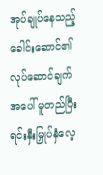အုပ်ချုပ်နေသည့် ခေါင်းဆောင်၏ လုပ်ဆောင်ချက်အပေါ် မူတည်ပြီး ရင်းနှီးမြှုပ်နှံလေ့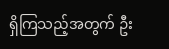ရှိကြသည့်အတွက် ဦး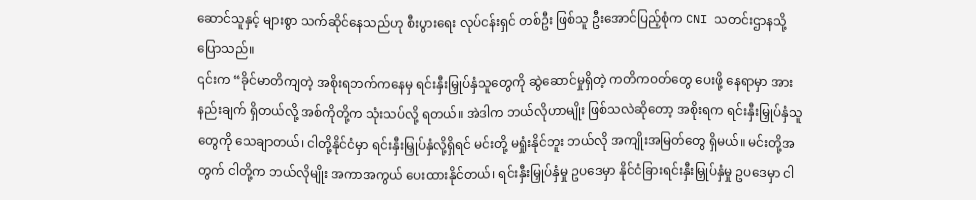ဆောင်သူနှင့် များစွာ သက်ဆိုင်နေသည်ဟု စီးပွားရေး လုပ်ငန်းရှင် တစ်ဦး ဖြစ်သူ ဦးအောင်ပြည့်စုံက CNI သတင်းဌာနသို့ ပြောသည်။
၎င်းက “ခိုင်မာတိကျတဲ့ အစိုးရဘက်ကနေမှ ရင်းနှီးမြှုပ်နှံသူတွေကို ဆွဲဆောင်မှုရှိတဲ့ ကတိကဝတ်တွေ ပေးဖို့ နေရာမှာ အားနည်းချက် ရှိတယ်လို့ အစ်ကိုတို့က သုံးသပ်လို့ ရတယ်။ အဲဒါက ဘယ်လိုဟာမျိုး ဖြစ်သလဲဆိုတော့ အစိုးရက ရင်းနှီးမြှုပ်နှံသူတွေကို သေချာတယ်၊ ငါတို့နိုင်ငံမှာ ရင်းနှီးမြှုပ်နှံလို့ရှိရင် မင်းတို့ မရှုံးနိုင်ဘူး ဘယ်လို အကျိုးအမြတ်တွေ ရှိမယ်။ မင်းတို့အတွက် ငါတို့က ဘယ်လိုမျိုး အကာအကွယ် ပေးထားနိုင်တယ်၊ ရင်းနှီးမြှုပ်နှံမှု ဥပဒေမှာ နိုင်ငံခြားရင်းနှီးမြှုပ်နှံမှု ဥပဒေမှာ ငါ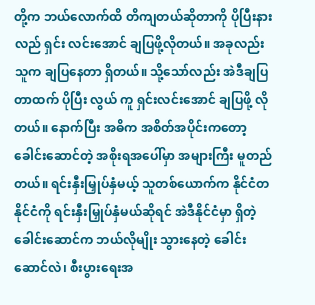တို့က ဘယ်လောက်ထိ တိကျတယ်ဆိုတာကို ပိုပြီးနားလည် ရှင်း လင်းအောင် ချပြဖို့လိုတယ်။ အခုလည်း သူက ချပြနေတာ ရှိတယ်။ သို့သော်လည်း အဲဒီချပြတာထက် ပိုပြီး လွယ် ကူ ရှင်းလင်းအောင် ချပြဖို့ လိုတယ်။ နောက်ပြီး အဓိက အစိတ်အပိုင်းကတော့ ခေါင်းဆောင်တဲ့ အစိုးရအပေါ်မှာ အများကြီး မူတည်တယ်။ ရင်းနှီးမြှုပ်နှံမယ့် သူတစ်ယောက်က နိုင်ငံတနိုင်ငံကို ရင်းနှီးမြှုပ်နှံမယ်ဆိုရင် အဲဒီနိုင်ငံမှာ ရှိတဲ့ ခေါင်းဆောင်က ဘယ်လိုမျိုး သွားနေတဲ့ ခေါင်းဆောင်လဲ၊ စီးပွားရေးအ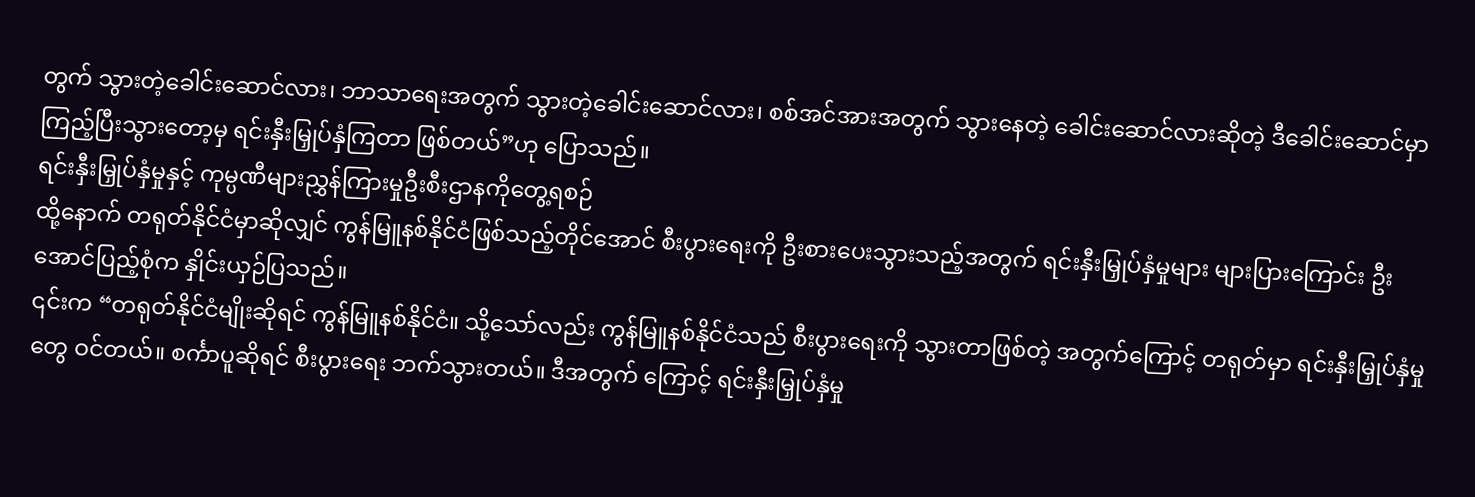တွက် သွားတဲ့ခေါင်းဆောင်လား၊ ဘာသာရေးအတွက် သွားတဲ့ခေါင်းဆောင်လား၊ စစ်အင်အားအတွက် သွားနေတဲ့ ခေါင်းဆောင်လားဆိုတဲ့ ဒီခေါင်းဆောင်မှာ ကြည့်ပြီးသွားတော့မှ ရင်းနှီးမြှုပ်နှံကြတာ ဖြစ်တယ်”ဟု ပြောသည်။
ရင်းနှီးမြှုပ်နှံမှုနှင့် ကုမ္ပဏီများညွှန်ကြားမှုဦးစီးဌာနကိုတွေ့ရစဉ်
ထို့နောက် တရုတ်နိုင်ငံမှာဆိုလျှင် ကွန်မြူနစ်နိုင်ငံဖြစ်သည့်တိုင်အောင် စီးပွားရေးကို ဦးစားပေးသွားသည့်အတွက် ရင်းနှီးမြှုပ်နှံမှုများ များပြားကြောင်း ဦးအောင်ပြည့်စုံက နှိုင်းယှဉ်ပြသည်။
၎င်းက “တရုတ်နိုင်ငံမျိုးဆိုရင် ကွန်မြူနစ်နိုင်ငံ။ သို့သော်လည်း ကွန်မြူနစ်နိုင်ငံသည် စီးပွားရေးကို သွားတာဖြစ်တဲ့ အတွက်ကြောင့် တရုတ်မှာ ရင်းနှီးမြှုပ်နှံမှုတွေ ဝင်တယ်။ စင်္ကာပူဆိုရင် စီးပွားရေး ဘက်သွားတယ်။ ဒီအတွက် ကြောင့် ရင်းနှီးမြှုပ်နှံမှု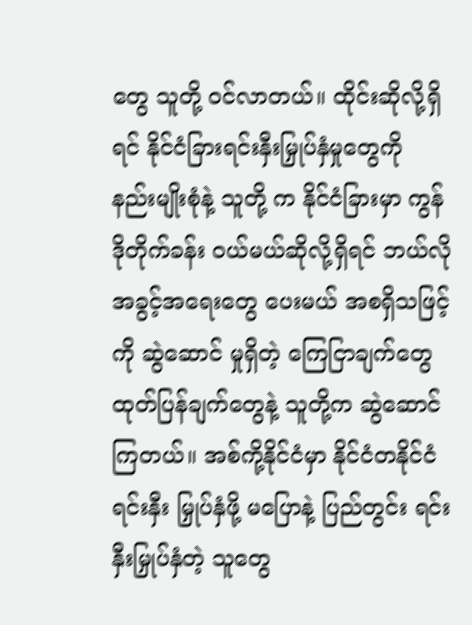တွေ သူတို့ ဝင်လာတယ်။ ထိုင်းဆိုလို့ရှိရင် နိုင်ငံခြားရင်းနှီးမြှုပ်နှံမှုတွေကို နည်းမျိုးစုံနဲ့ သူတို့ က နိုင်ငံခြားမှာ ကွန်ဒိုတိုက်ခန်း ဝယ်မယ်ဆိုလို့ရှိရင် ဘယ်လိုအခွင့်အရေးတွေ ပေးမယ် အစရှိသဖြင့်ကို ဆွဲဆောင် မှုရှိတဲ့ ကြေငြာချက်တွေ ထုတ်ပြန်ချက်တွေနဲ့ သူတို့က ဆွဲဆောင်ကြတယ်။ အစ်ကို့နိုင်ငံမှာ နိုင်ငံတနိုင်ငံ ရင်းနှီး မြှုပ်နှံဖို့ မပြောနဲ့ ပြည်တွင်း ရင်းနှီးမြှုပ်နှံတဲ့ သူတွေ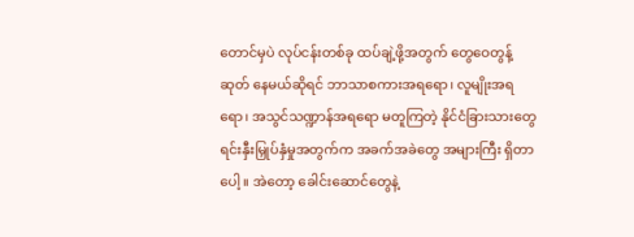တောင်မှပဲ လုပ်ငန်းတစ်ခု ထပ်ချဲ့ဖို့အတွက် တွေဝေတွန့်ဆုတ် နေမယ်ဆိုရင် ဘာသာစကားအရရော၊ လူမျိုးအရရော၊ အသွင်သဏ္ဍာန်အရရော မတူကြတဲ့ နိုင်ငံခြားသားတွေ ရင်းနှီးမြှုပ်နှံမှုအတွက်က အခက်အခဲတွေ အများကြီး ရှိတာပေါ့။ အဲတော့ ခေါင်းဆောင်တွေနဲ့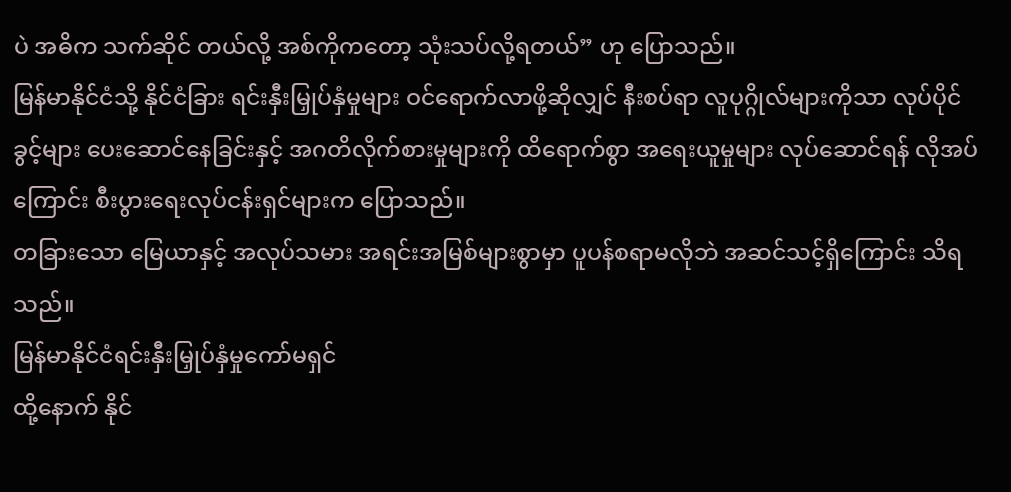ပဲ အဓိက သက်ဆိုင် တယ်လို့ အစ်ကိုကတော့ သုံးသပ်လို့ရတယ်” ဟု ပြောသည်။
မြန်မာနိုင်ငံသို့ နိုင်ငံခြား ရင်းနှီးမြှုပ်နှံမှုများ ဝင်ရောက်လာဖို့ဆိုလျှင် နီးစပ်ရာ လူပုဂ္ဂိုလ်များကိုသာ လုပ်ပိုင်ခွင့်များ ပေးဆောင်နေခြင်းနှင့် အဂတိလိုက်စားမှုများကို ထိရောက်စွာ အရေးယူမှုများ လုပ်ဆောင်ရန် လိုအပ်ကြောင်း စီးပွားရေးလုပ်ငန်းရှင်များက ပြောသည်။
တခြားသော မြေယာနှင့် အလုပ်သမား အရင်းအမြစ်များစွာမှာ ပူပန်စရာမလိုဘဲ အဆင်သင့်ရှိကြောင်း သိရသည်။
မြန်မာနိုင်ငံရင်းနှီးမြှုပ်နှံမှုကော်မရှင်
ထို့နောက် နိုင်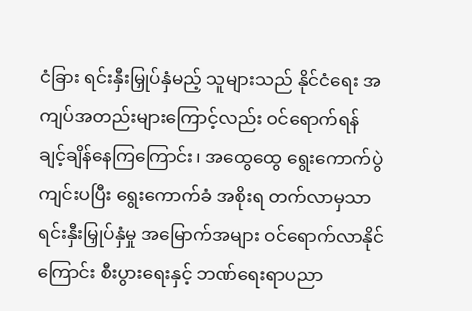ငံခြား ရင်းနှီးမြှုပ်နှံမည့် သူများသည် နိုင်ငံရေး အကျပ်အတည်းများကြောင့်လည်း ဝင်ရောက်ရန် ချင့်ချိန်နေကြကြောင်း၊ အထွေထွေ ရွေးကောက်ပွဲ ကျင်းပပြီး ရွေးကောက်ခံ အစိုးရ တက်လာမှသာ ရင်းနှီးမြှုပ်နှံမှု အမြောက်အများ ဝင်ရောက်လာနိုင်ကြောင်း စီးပွားရေးနှင့် ဘဏ်ရေးရာပညာ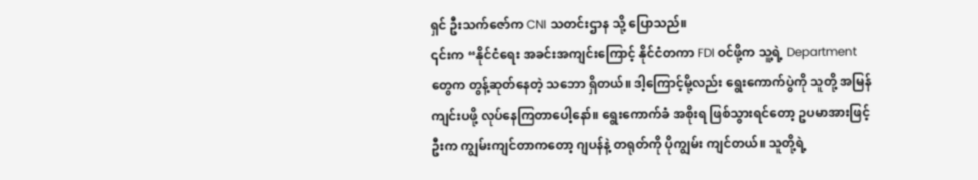ရှင် ဦးသက်ဇော်က CNI သတင်းဌာန သို့ ပြောသည်။
၎င်းက “နိုင်ငံရေး အခင်းအကျင်းကြောင့် နိုင်ငံတကာ FDI ဝင်ဖို့က သူ့ရဲ့ Department တွေက တွန့်ဆုတ်နေတဲ့ သဘော ရှိတယ်။ ဒါ့ကြောင့်မို့လည်း ရွေးကောက်ပွဲကို သူတို့ အမြန် ကျင်းပဖို့ လုပ်နေကြတာပေါ့နော်။ ရွေးကောက်ခံ အစိုးရ ဖြစ်သွားရင်တော့ ဥပမာအားဖြင့် ဦးက ကျွမ်းကျင်တာကတော့ ဂျပန်နဲ့ တရုတ်ကို ပိုကျွမ်း ကျင်တယ်။ သူတို့ရဲ့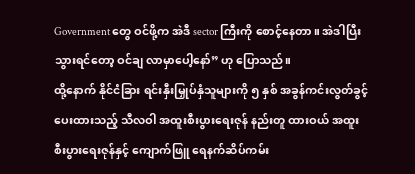Government တွေ ဝင်ဖို့က အဲဒီ sector ကြီးကို စောင့်နေတာ။ အဲဒါပြီးသွားရင်တော့ ဝင်ချ လာမှာပေါ့နော်” ဟု ပြောသည်။
ထို့နောက် နိုင်ငံခြား ရင်းနှီးမြှုပ်နှံသူများကို ၅ နှစ် အခွန်ကင်းလွတ်ခွင့် ပေးထားသည့် သီလဝါ အထူးစီးပွားရေးဇုန် နည်းတူ ထားဝယ် အထူးစီးပွားရေးဇုန်နှင့် ကျောက်ဖြူ ရေနက်ဆိပ်ကမ်း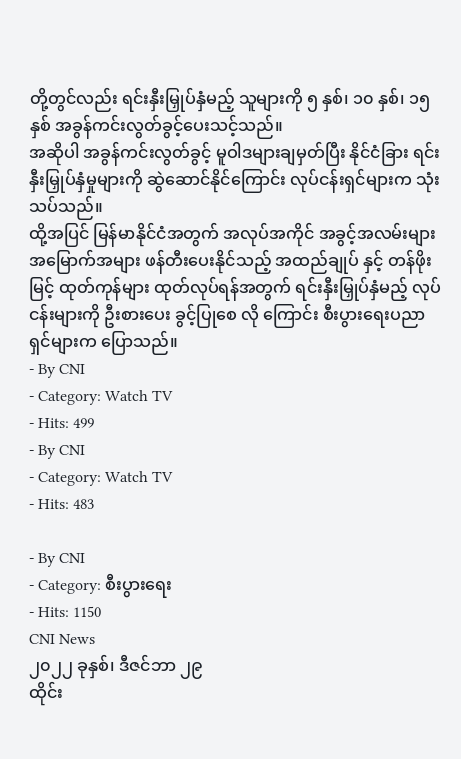တို့တွင်လည်း ရင်းနှီးမြှုပ်နှံမည့် သူများကို ၅ နှစ်၊ ၁၀ နှစ်၊ ၁၅ နှစ် အခွန်ကင်းလွတ်ခွင့်ပေးသင့်သည်။
အဆိုပါ အခွန်ကင်းလွတ်ခွင့် မူဝါဒများချမှတ်ပြီး နိုင်ငံခြား ရင်းနှီးမြှုပ်နှံမှုများကို ဆွဲဆောင်နိုင်ကြောင်း လုပ်ငန်းရှင်များက သုံးသပ်သည်။
ထို့အပြင် မြန်မာနိုင်ငံအတွက် အလုပ်အကိုင် အခွင့်အလမ်းများ အမြောက်အများ ဖန်တီးပေးနိုင်သည့် အထည်ချုပ် နှင့် တန်ဖိုးမြင့် ထုတ်ကုန်များ ထုတ်လုပ်ရန်အတွက် ရင်းနှီးမြှုပ်နှံမည့် လုပ်ငန်းများကို ဦးစားပေး ခွင့်ပြုစေ လို ကြောင်း စီးပွားရေးပညာရှင်များက ပြောသည်။
- By CNI
- Category: Watch TV
- Hits: 499
- By CNI
- Category: Watch TV
- Hits: 483

- By CNI
- Category: စီးပွားရေး
- Hits: 1150
CNI News
၂၀၂၂ ခုနှစ်၊ ဒီဇင်ဘာ ၂၉
ထိုင်း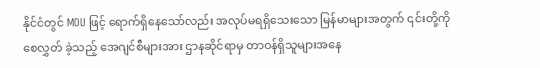နိုင်ငံတွင် MOU ဖြင့် ရောက်ရှိနေသော်လည်း အလုပ်မရရှိသေးသော မြန်မာများအတွက် ၎င်းတို့ကို စေလွှတ် ခဲ့သည့် အေဂျင်စီများအား ဌာနဆိုင်ရာမှ တာဝန်ရှိသူများအနေ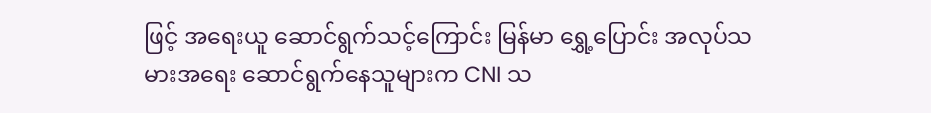ဖြင့် အရေးယူ ဆောင်ရွက်သင့်ကြောင်း မြန်မာ ရွှေ့ပြောင်း အလုပ်သမားအရေး ဆောင်ရွက်နေသူများက CNI သ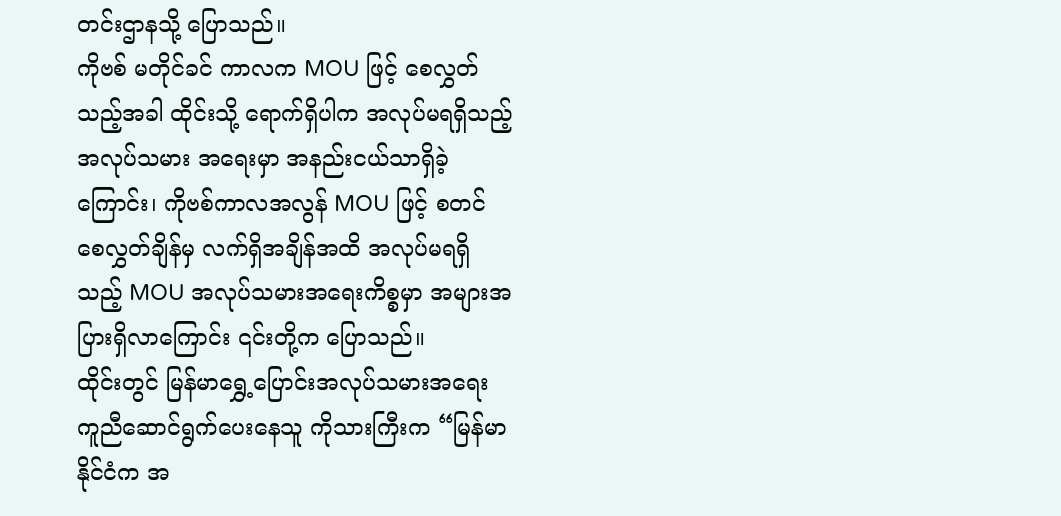တင်းဌာနသို့ ပြောသည်။
ကိုဗစ် မတိုင်ခင် ကာလက MOU ဖြင့် စေလွှတ်သည့်အခါ ထိုင်းသို့ ရောက်ရှိပါက အလုပ်မရရှိသည့် အလုပ်သမား အရေးမှာ အနည်းငယ်သာရှိခဲ့ကြောင်း၊ ကိုဗစ်ကာလအလွန် MOU ဖြင့် စတင်စေလွှတ်ချိန်မှ လက်ရှိအချိန်အထိ အလုပ်မရရှိသည့် MOU အလုပ်သမားအရေးကိစ္စမှာ အများအပြားရှိလာကြောင်း ၎င်းတို့က ပြောသည်။
ထိုင်းတွင် မြန်မာရွှေ့ပြောင်းအလုပ်သမားအရေး ကူညီဆောင်ရွက်ပေးနေသူ ကိုသားကြီးက “မြန်မာနိုင်ငံက အ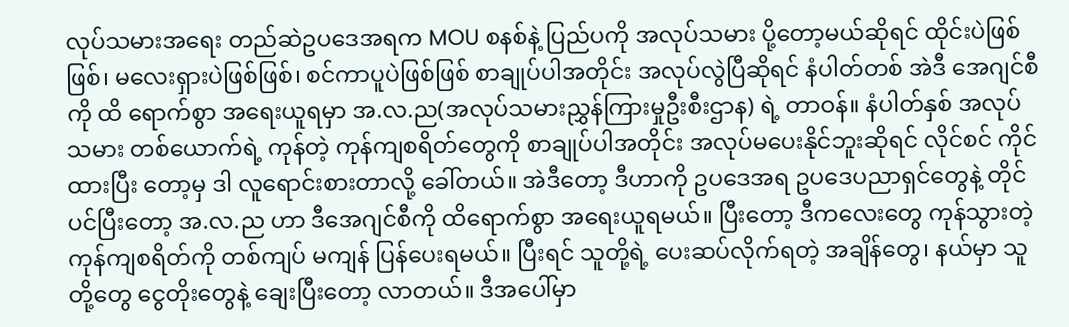လုပ်သမားအရေး တည်ဆဲဥပဒေအရက MOU စနစ်နဲ့ ပြည်ပကို အလုပ်သမား ပို့တော့မယ်ဆိုရင် ထိုင်းပဲဖြစ်ဖြစ်၊ မလေးရှားပဲဖြစ်ဖြစ်၊ စင်ကာပူပဲဖြစ်ဖြစ် စာချုပ်ပါအတိုင်း အလုပ်လွဲပြီဆိုရင် နံပါတ်တစ် အဲဒီ အေဂျင်စီကို ထိ ရောက်စွာ အရေးယူရမှာ အ.လ.ည(အလုပ်သမားညွှန်ကြားမှုဦးစီးဌာန) ရဲ့ တာဝန်။ နံပါတ်နှစ် အလုပ်သမား တစ်ယောက်ရဲ့ ကုန်တဲ့ ကုန်ကျစရိတ်တွေကို စာချုပ်ပါအတိုင်း အလုပ်မပေးနိုင်ဘူးဆိုရင် လိုင်စင် ကိုင်ထားပြီး တော့မှ ဒါ လူရောင်းစားတာလို့ ခေါ်တယ်။ အဲဒီတော့ ဒီဟာကို ဥပဒေအရ ဥပဒေပညာရှင်တွေနဲ့ တိုင်ပင်ပြီးတော့ အ.လ.ည ဟာ ဒီအေဂျင်စီကို ထိရောက်စွာ အရေးယူရမယ်။ ပြီးတော့ ဒီကလေးတွေ ကုန်သွားတဲ့ ကုန်ကျစရိတ်ကို တစ်ကျပ် မကျန် ပြန်ပေးရမယ်။ ပြီးရင် သူတို့ရဲ့ ပေးဆပ်လိုက်ရတဲ့ အချိန်တွေ၊ နယ်မှာ သူတို့တွေ ငွေတိုးတွေနဲ့ ချေးပြီးတော့ လာတယ်။ ဒီအပေါ်မှာ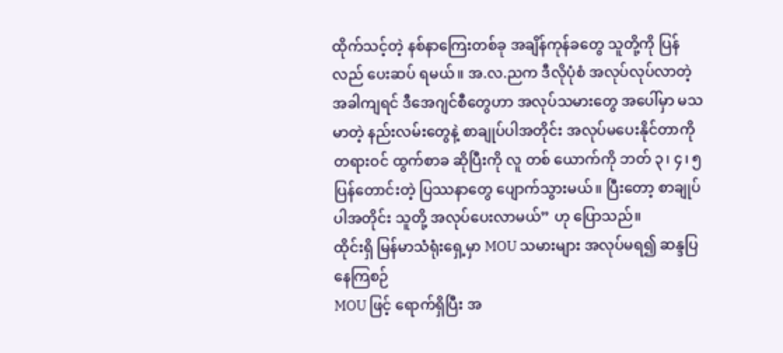ထိုက်သင့်တဲ့ နစ်နာကြေးတစ်ခု အချိန်ကုန်ခတွေ သူတို့ကို ပြန်လည် ပေးဆပ် ရမယ်။ အ.လ.ညက ဒီလိုပုံစံ အလုပ်လုပ်လာတဲ့ အခါကျရင် ဒီအေဂျင်စီတွေဟာ အလုပ်သမားတွေ အပေါ်မှာ မသမာတဲ့ နည်းလမ်းတွေနဲ့ စာချုပ်ပါအတိုင်း အလုပ်မပေးနိုင်တာကို တရားဝင် ထွက်စာခ ဆိုပြီးကို လူ တစ် ယောက်ကို ဘတ် ၃၊ ၄၊ ၅ ပြန်တောင်းတဲ့ ပြဿနာတွေ ပျောက်သွားမယ်။ ပြီးတော့ စာချုပ်ပါအတိုင်း သူတို့ အလုပ်ပေးလာမယ်” ဟု ပြောသည်။
ထိုင်းရှိ မြန်မာသံရုံးရှေ့မှာ MOU သမားများ အလုပ်မရ၍ ဆန္ဒပြနေကြစဉ်
MOU ဖြင့် ရောက်ရှိပြီး အ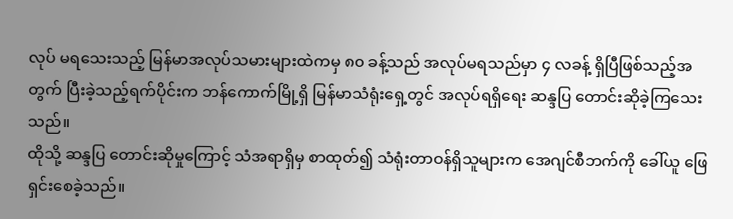လုပ် မရသေးသည့် မြန်မာအလုပ်သမားများထဲကမှ ၈၀ ခန့်သည် အလုပ်မရသည်မှာ ၄ လခန့် ရှိပြီဖြစ်သည့်အတွက် ပြီးခဲ့သည့်ရက်ပိုင်းက ဘန်ကောက်မြို့ရှိ မြန်မာသံရုံးရှေ့တွင် အလုပ်ရရှိရေး ဆန္ဒပြ တောင်းဆိုခဲ့ကြသေးသည်။
ထိုသို့ ဆန္ဒပြ တောင်းဆိုမှုကြောင့် သံအရာရှိမှ စာထုတ်၍ သံရုံးတာဝန်ရှိသူများက အေဂျင်စီဘက်ကို ခေါ်ယူ ဖြေရှင်းစေခဲ့သည်။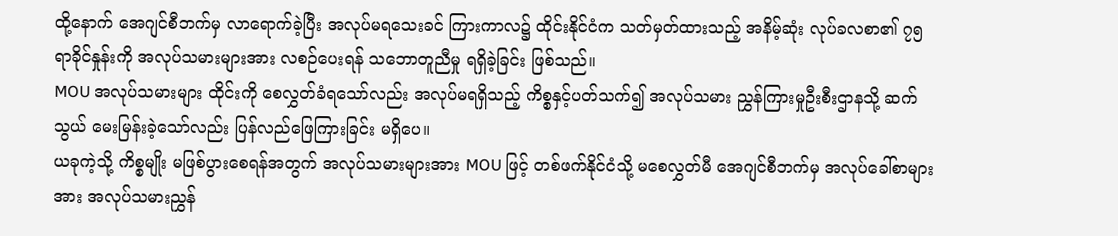ထို့နောက် အေဂျင်စီဘက်မှ လာရောက်ခဲ့ပြီး အလုပ်မရသေးခင် ကြားကာလ၌ ထိုင်းနိုင်ငံက သတ်မှတ်ထားသည့် အနိမ့်ဆုံး လုပ်ခလစာ၏ ၇၅ ရာခိုင်နှုန်းကို အလုပ်သမားများအား လစဉ်ပေးရန် သဘောတူညီမှု ရရှိခဲ့ခြင်း ဖြစ်သည်။
MOU အလုပ်သမားများ ထိုင်းကို စေလွှတ်ခံရသော်လည်း အလုပ်မရရှိသည့် ကိစ္စနှင့်ပတ်သက်၍ အလုပ်သမား ညွှန်ကြားမှုဦးစီးဌာနသို့ ဆက်သွယ် မေးမြန်းခဲ့သော်လည်း ပြန်လည်ဖြေကြားခြင်း မရှိပေ။
ယခုကဲ့သို့ ကိစ္စမျိုး မဖြစ်ပွားစေရန်အတွက် အလုပ်သမားများအား MOU ဖြင့် တစ်ဖက်နိုင်ငံသို့ မစေလွှတ်မီ အေဂျင်စီဘက်မှ အလုပ်ခေါ်စာများအား အလုပ်သမားညွှန်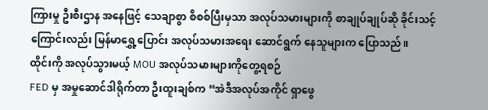ကြားမှု ဦးစီးဌာန အနေဖြင့် သေချာစွာ စိစစ်ပြီးမှသာ အလုပ်သမားများကို စာချုပ်ချုပ်ဆို ခိုင်းသင့်ကြောင်းလည်း မြန်မာရွှေ့ပြောင်း အလုပ်သမားအရေး ဆောင်ရွက် နေသူများက ပြောသည်။
ထိုင်းကို အလုပ်သွားမယ့် MOU အလုပ်သမားများကိုတွေ့ရစဉ်
FED မှ အမှုဆောင်ဒါရိုက်တာ ဦးထူးချစ်က “အဲဒီအလုပ်အကိုင် ရှာဖွေ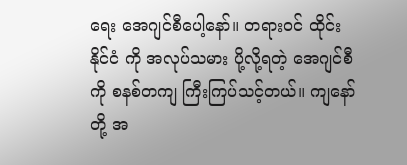ရေး အေဂျင်စီပေါ့နော်။ တရားဝင် ထိုင်းနိုင်ငံ ကို အလုပ်သမား ပို့လို့ရတဲ့ အေဂျင်စီကို စနစ်တကျ ကြီးကြပ်သင့်တယ်။ ကျနော်တို့ အ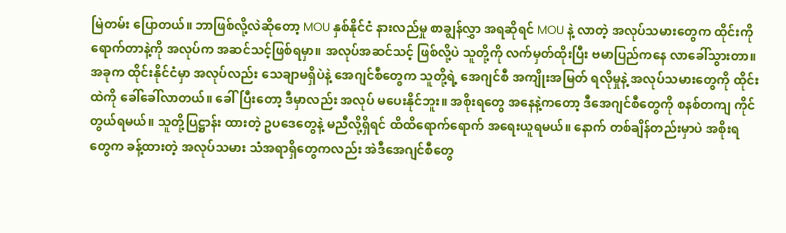မြဲတမ်း ပြောတယ်။ ဘာဖြစ်လို့လဲဆိုတော့ MOU နှစ်နိုင်ငံ နားလည်မှု စာချွန်လွှာ အရဆိုရင် MOU နဲ့ လာတဲ့ အလုပ်သမားတွေက ထိုင်းကို ရောက်တာနဲ့ကို အလုပ်က အဆင်သင့်ဖြစ်ရမှာ။ အလုပ်အဆင်သင့် ဖြစ်လို့ပဲ သူတို့ကို လက်မှတ်ထိုးပြီး ဗမာပြည်ကနေ လာခေါ်သွားတာ။ အခုက ထိုင်းနိုင်ငံမှာ အလုပ်လည်း သေချာမရှိပဲနဲ့ အေဂျင်စီတွေက သူတို့ရဲ့ အေဂျင်စီ အကျိုးအမြတ် ရလိုမှုနဲ့ အလုပ်သမားတွေကို ထိုင်းထဲကို ခေါ်ခေါ်လာတယ်။ ခေါ်ပြီးတော့ ဒီမှာလည်း အလုပ် မပေးနိုင်ဘူး။ အစိုးရတွေ အနေနဲ့ကတော့ ဒီအေဂျင်စီတွေကို စနစ်တကျ ကိုင်တွယ်ရမယ်။ သူတို့ပြဋ္ဌာန်း ထားတဲ့ ဥပဒေတွေနဲ့ မညီလို့ရှိရင် ထိထိရောက်ရောက် အရေးယူရမယ်။ နောက် တစ်ချိန်တည်းမှာပဲ အစိုးရတွေက ခန့်ထားတဲ့ အလုပ်သမား သံအရာရှိတွေကလည်း အဲဒီအေဂျင်စီတွေ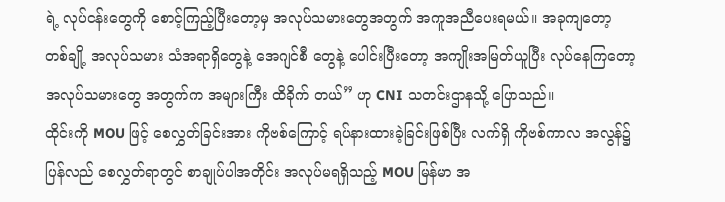ရဲ့ လုပ်ငန်းတွေကို စောင့်ကြည့်ပြီးတော့မှ အလုပ်သမားတွေအတွက် အကူအညီပေးရမယ်။ အခုကျတော့ တစ်ချို့ အလုပ်သမား သံအရာရှိတွေနဲ့ အေဂျင်စီ တွေနဲ့ ပေါင်းပြီးတော့ အကျိုးအမြတ်ယူပြီး လုပ်နေကြတော့ အလုပ်သမားတွေ အတွက်က အများကြီး ထိခိုက် တယ်” ဟု CNI သတင်းဌာနသို့ ပြောသည်။
ထိုင်းကို MOU ဖြင့် စေလွှတ်ခြင်းအား ကိုဗစ်ကြောင့် ရပ်နားထားခဲ့ခြင်းဖြစ်ပြီး လက်ရှိ ကိုဗစ်ကာလ အလွန်၌ ပြန်လည် စေလွှတ်ရာတွင် စာချုပ်ပါအတိုင်း အလုပ်မရရှိသည့် MOU မြန်မာ အ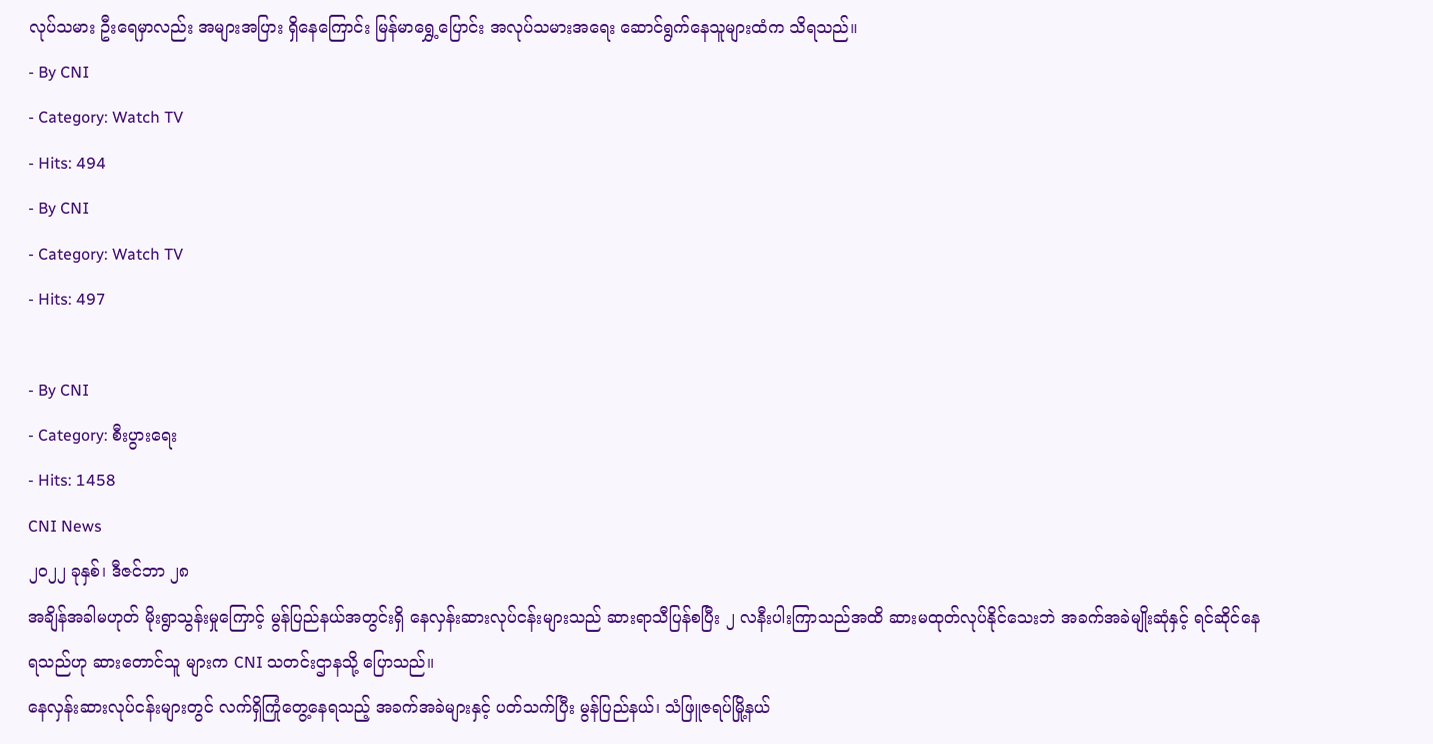လုပ်သမား ဦးရေမှာလည်း အများအပြား ရှိနေကြောင်း မြန်မာရွှေ့ပြောင်း အလုပ်သမားအရေး ဆောင်ရွက်နေသူများထံက သိရသည်။
- By CNI
- Category: Watch TV
- Hits: 494
- By CNI
- Category: Watch TV
- Hits: 497

- By CNI
- Category: စီးပွားရေး
- Hits: 1458
CNI News
၂၀၂၂ ခုနှစ်၊ ဒီဇင်ဘာ ၂၈
အချိန်အခါမဟုတ် မိုးရွာသွန်းမှုကြောင့် မွန်ပြည်နယ်အတွင်းရှိ နေလှန်းဆားလုပ်ငန်းများသည် ဆားရာသီပြန်စပြီး ၂ လနီးပါးကြာသည်အထိ ဆားမထုတ်လုပ်နိုင်သေးဘဲ အခက်အခဲမျိုးဆုံနှင့် ရင်ဆိုင်နေရသည်ဟု ဆားတောင်သူ များက CNI သတင်းဌာနသို့ ပြောသည်။
နေလှန်းဆားလုပ်ငန်းများတွင် လက်ရှိကြုံတွေ့နေရသည့် အခက်အခဲများနှင့် ပတ်သက်ပြီး မွန်ပြည်နယ်၊ သံဖြူဇရပ်မြို့နယ်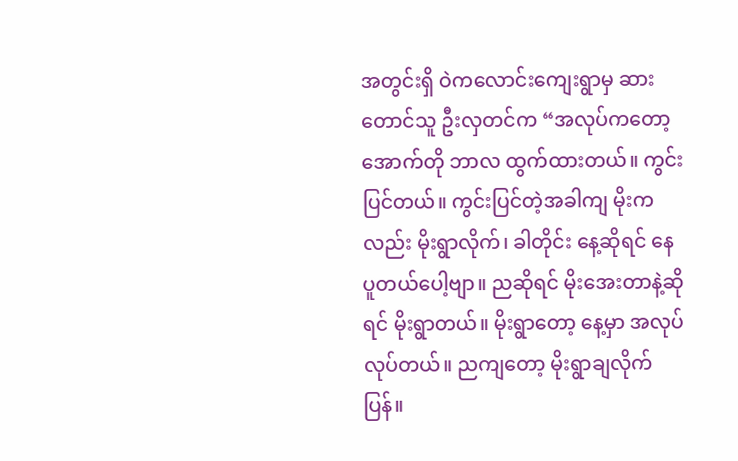အတွင်းရှိ ဝဲကလောင်းကျေးရွာမှ ဆားတောင်သူ ဦးလှတင်က “အလုပ်ကတော့ အောက်တို ဘာလ ထွက်ထားတယ်။ ကွင်းပြင်တယ်။ ကွင်းပြင်တဲ့အခါကျ မိုးကလည်း မိုးရွာလိုက်၊ ခါတိုင်း နေ့ဆိုရင် နေပူတယ်ပေါ့ဗျာ။ ညဆိုရင် မိုးအေးတာနဲ့ဆိုရင် မိုးရွာတယ်။ မိုးရွာတော့ နေ့မှာ အလုပ်လုပ်တယ်။ ညကျတော့ မိုးရွာချလိုက်ပြန်။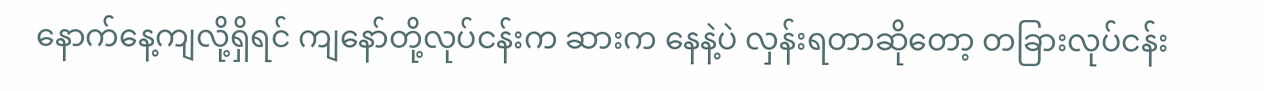နောက်နေ့ကျလို့ရှိရင် ကျနော်တို့လုပ်ငန်းက ဆားက နေနဲ့ပဲ လှန်းရတာဆိုတော့ တခြားလုပ်ငန်း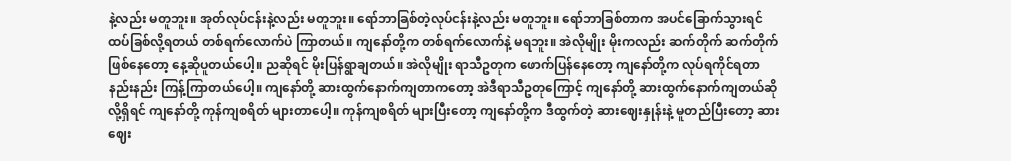နဲ့လည်း မတူဘူး။ အုတ်လုပ်ငန်းနဲ့လည်း မတူဘူး။ ရော်ဘာခြစ်တဲ့လုပ်ငန်းနဲ့လည်း မတူဘူး။ ရော်ဘာခြစ်တာက အပင်ခြောက်သွားရင် ထပ်ခြစ်လို့ရတယ် တစ်ရက်လောက်ပဲ ကြာတယ်။ ကျနော်တို့က တစ်ရက်လောက်နဲ့ မရဘူး။ အဲလိုမျိုး မိုးကလည်း ဆက်တိုက် ဆက်တိုက်ဖြစ်နေတော့ နေ့ဆိုပူတယ်ပေါ့။ ညဆိုရင် မိုးပြန်ရွာချတယ်။ အဲလိုမျိုး ရာသီဥတုက ဖောက်ပြန်နေတော့ ကျနော်တို့က လုပ်ရကိုင်ရတာ နည်းနည်း ကြန့်ကြာတယ်ပေါ့။ ကျနော်တို့ ဆားထွက်နောက်ကျတာကတော့ အဲဒီရာသီဥတုကြောင့် ကျနော်တို့ ဆားထွက်နောက်ကျတယ်ဆိုလို့ရှိရင် ကျနော်တို့ ကုန်ကျစရိတ် များတာပေါ့။ ကုန်ကျစရိတ် များပြီးတော့ ကျနော်တို့က ဒီထွက်တဲ့ ဆားဈေးနှုန်းနဲ့ မူတည်ပြီးတော့ ဆားဈေး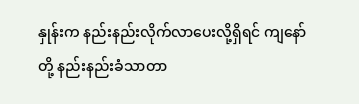နှုန်းက နည်းနည်းလိုက်လာပေးလို့ရှိရင် ကျနော်တို့ နည်းနည်းခံသာတာ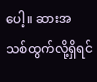ပေါ့။ ဆားအသစ်ထွက်လို့ရှိရင်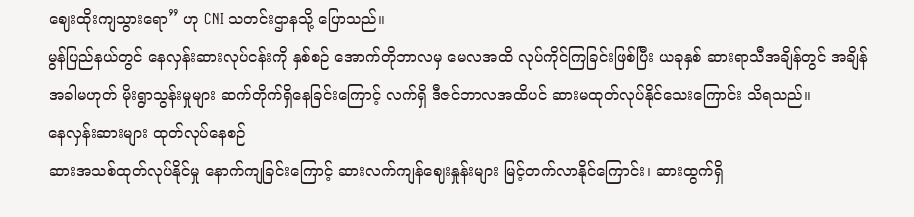ဈေးထိုးကျသွားရော” ဟု CNI သတင်းဌာနသို့ ပြောသည်။
မွန်ပြည်နယ်တွင် နေလှန်းဆားလုပ်ငန်းကို နှစ်စဉ် အောက်တိုဘာလမှ မေလအထိ လုပ်ကိုင်ကြခြင်းဖြစ်ပြီး ယခုနှစ် ဆားရာသီအချိန်တွင် အချိန်အခါမဟုတ် မိုးရွာသွန်းမှုများ ဆက်တိုက်ရှိနေခြင်းကြောင့် လက်ရှိ ဒီဇင်ဘာလအထိပင် ဆားမထုတ်လုပ်နိုင်သေးကြောင်း သိရသည်။
နေလှန်းဆားများ ထုတ်လုပ်နေစဉ်
ဆားအသစ်ထုတ်လုပ်နိုင်မှု နောက်ကျခြင်းကြောင့် ဆားလက်ကျန်ဈေးနှုန်းများ မြင့်တက်လာနိုင်ကြောင်း၊ ဆားထွက်ရှိ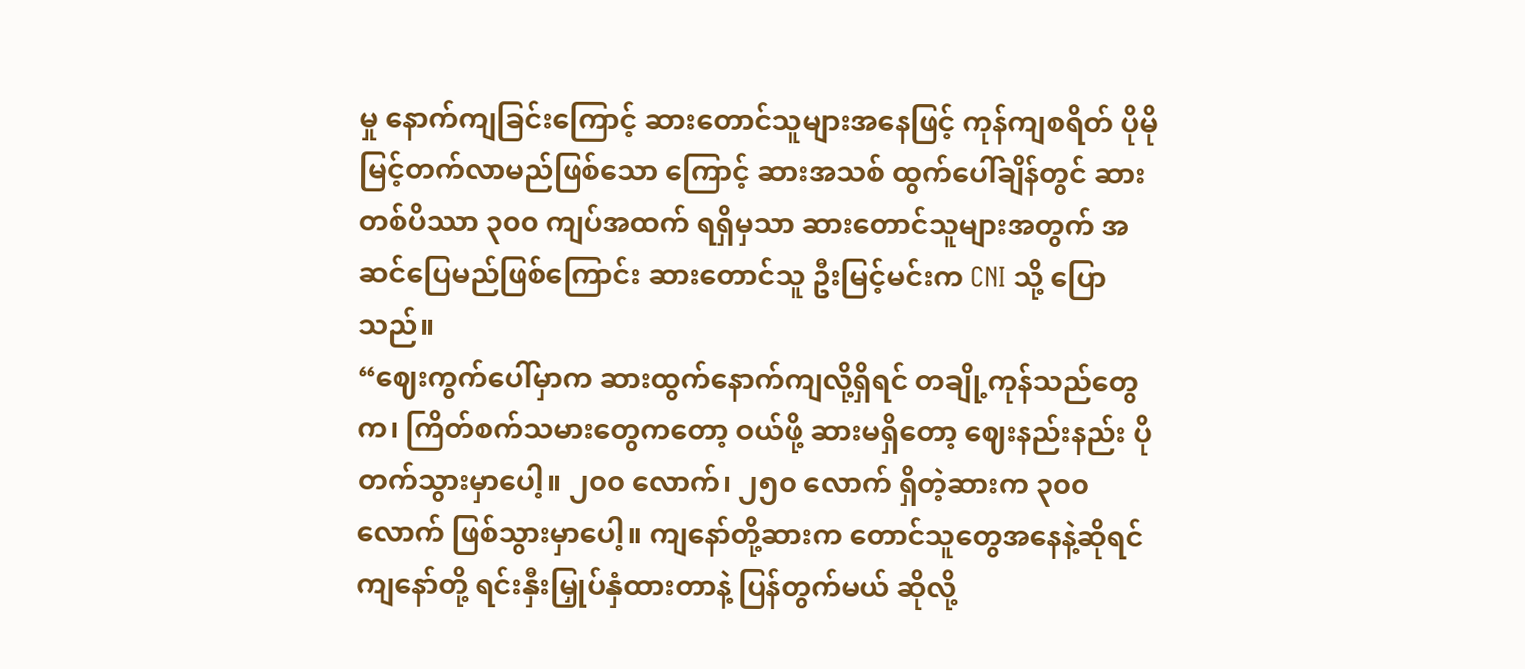မှု နောက်ကျခြင်းကြောင့် ဆားတောင်သူများအနေဖြင့် ကုန်ကျစရိတ် ပိုမိုမြင့်တက်လာမည်ဖြစ်သော ကြောင့် ဆားအသစ် ထွက်ပေါ်ချိန်တွင် ဆားတစ်ပိဿာ ၃၀၀ ကျပ်အထက် ရရှိမှသာ ဆားတောင်သူများအတွက် အဆင်ပြေမည်ဖြစ်ကြောင်း ဆားတောင်သူ ဦးမြင့်မင်းက CNI သို့ ပြောသည်။
“ဈေးကွက်ပေါ်မှာက ဆားထွက်နောက်ကျလို့ရှိရင် တချို့ကုန်သည်တွေက၊ ကြိတ်စက်သမားတွေကတော့ ဝယ်ဖို့ ဆားမရှိတော့ ဈေးနည်းနည်း ပိုတက်သွားမှာပေါ့။ ၂၀၀ လောက်၊ ၂၅၀ လောက် ရှိတဲ့ဆားက ၃၀၀ လောက် ဖြစ်သွားမှာပေါ့။ ကျနော်တို့ဆားက တောင်သူတွေအနေနဲ့ဆိုရင် ကျနော်တို့ ရင်းနှီးမြှုပ်နှံထားတာနဲ့ ပြန်တွက်မယ် ဆိုလို့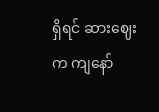ရှိရင် ဆားဈေးက ကျနော်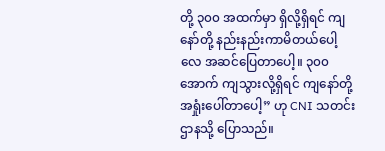တို့ ၃၀၀ အထက်မှာ ရှိလို့ရှိရင် ကျနော်တို့ နည်းနည်းကာမိတယ်ပေါ့လေ အဆင်ပြေတာပေါ့။ ၃၀၀ အောက် ကျသွားလို့ရှိရင် ကျနော်တို့ အရှုံးပေါ်တာပေါ့” ဟု CNI သတင်းဌာနသို့ ပြောသည်။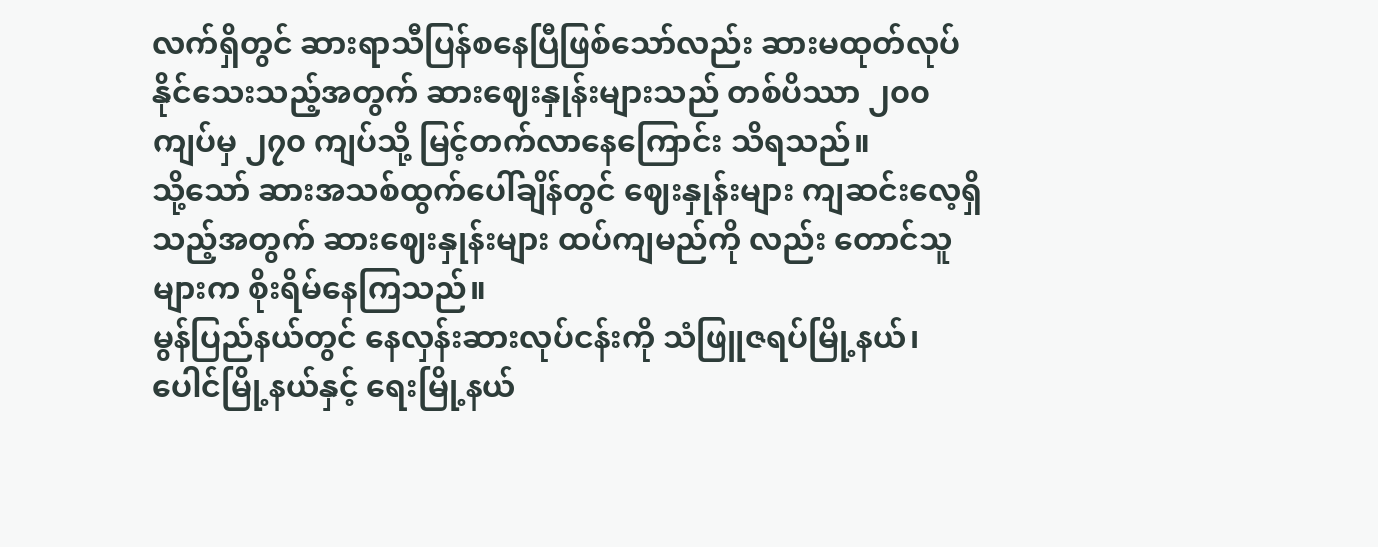လက်ရှိတွင် ဆားရာသီပြန်စနေပြီဖြစ်သော်လည်း ဆားမထုတ်လုပ်နိုင်သေးသည့်အတွက် ဆားဈေးနှုန်းများသည် တစ်ပိဿာ ၂၀၀ ကျပ်မှ ၂၇၀ ကျပ်သို့ မြင့်တက်လာနေကြောင်း သိရသည်။
သို့သော် ဆားအသစ်ထွက်ပေါ်ချိန်တွင် ဈေးနှုန်းများ ကျဆင်းလေ့ရှိသည့်အတွက် ဆားဈေးနှုန်းများ ထပ်ကျမည်ကို လည်း တောင်သူများက စိုးရိမ်နေကြသည်။
မွန်ပြည်နယ်တွင် နေလှန်းဆားလုပ်ငန်းကို သံဖြူဇရပ်မြို့နယ်၊ ပေါင်မြို့နယ်နှင့် ရေးမြို့နယ်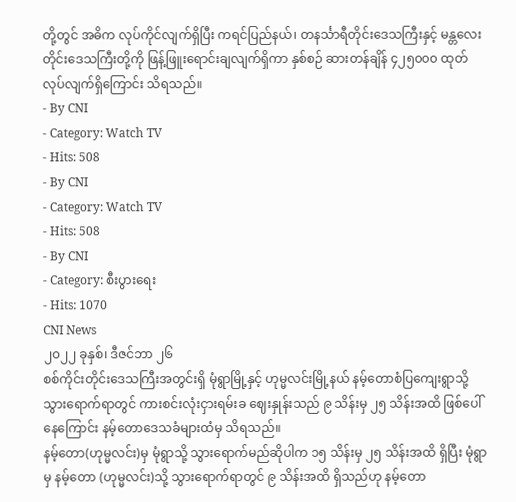တို့တွင် အဓိက လုပ်ကိုင်လျက်ရှိပြီး ကရင်ပြည်နယ်၊ တနင်္သာရီတိုင်းဒေသကြီးနှင့် မန္တလေးတိုင်းဒေသကြီးတို့ကို ဖြန့်ဖြူးရောင်းချလျက်ရှိကာ နှစ်စဉ် ဆားတန်ချိန် ၄၂၅၀၀၀ ထုတ်လုပ်လျက်ရှိကြောင်း သိရသည်။
- By CNI
- Category: Watch TV
- Hits: 508
- By CNI
- Category: Watch TV
- Hits: 508
- By CNI
- Category: စီးပွားရေး
- Hits: 1070
CNI News
၂၀၂၂ ခုနှစ်၊ ဒီဇင်ဘာ ၂၆
စစ်ကိုင်းတိုင်းဒေသကြီးအတွင်းရှိ မုံရွာမြို့နှင့် ဟုမ္မလင်းမြို့နယ် နမ့်တောစံပြကျေးရွာသို့ သွားရောက်ရာတွင် ကားစင်းလုံးငှားရမ်းခ ဈေးနှုန်းသည် ၉ သိန်းမှ ၂၅ သိန်းအထိ ဖြစ်ပေါ်နေကြောင်း နမ့်တောဒေသခံများထံမှ သိရသည်။
နမ့်တော(ဟုမ္မလင်း)မှ မုံရွာသို့ သွားရောက်မည်ဆိုပါက ၁၅ သိန်းမှ ၂၅ သိန်းအထိ ရှိပြီး မုံရွာမှ နမ့်တော (ဟုမ္မလင်း)သို့ သွားရောက်ရာတွင် ၉ သိန်းအထိ ရှိသည်ဟု နမ့်တော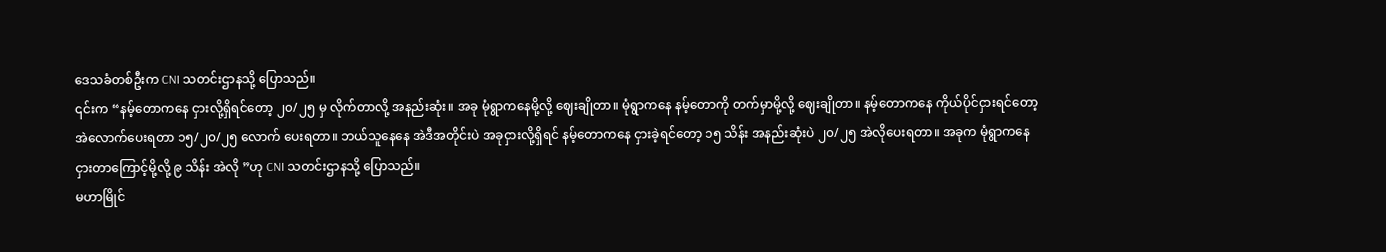ဒေသခံတစ်ဦးက CNI သတင်းဌာနသို့ ပြောသည်။
၎င်းက “နမ့်တောကနေ ငှားလို့ရှိရင်တော့ ၂၀/၂၅ မှ လိုက်တာလို့ အနည်းဆုံး။ အခု မုံရွာကနေမို့လို့ ဈေးချိုတာ။ မုံရွာကနေ နမ့်တောကို တက်မှာမို့လို့ ဈေးချိုတာ။ နမ့်တောကနေ ကိုယ်ပိုင်ငှားရင်တော့ အဲလောက်ပေးရတာ ၁၅/၂၀/၂၅ လောက် ပေးရတာ။ ဘယ်သူနေနေ အဲဒီအတိုင်းပဲ အခုငှားလို့ရှိရင် နမ့်တောကနေ ငှားခဲ့ရင်တော့ ၁၅ သိန်း အနည်းဆုံးပဲ ၂၀/၂၅ အဲလိုပေးရတာ။ အခုက မုံရွာကနေ ငှားတာကြောင့်မို့လို့ ၉ သိန်း အဲလို ”ဟု CNI သတင်းဌာနသို့ ပြောသည်။
မဟာမြိုင်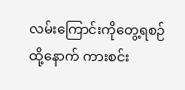လမ်းကြောင်းကိုတွေ့ရစဉ်
ထို့နောက် ကားစင်း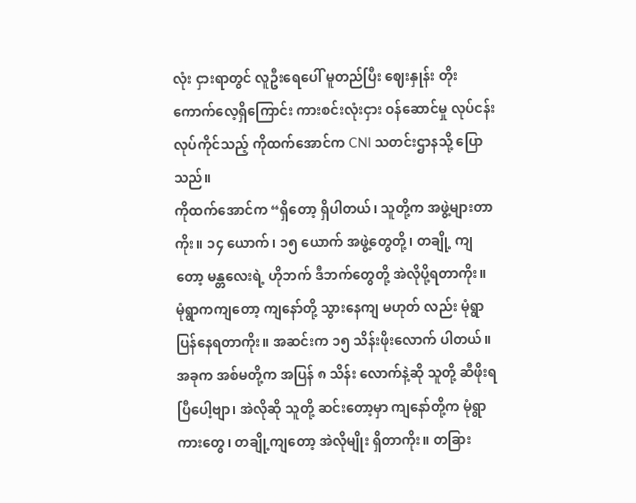လုံး ငှားရာတွင် လူဦးရေပေါ် မူတည်ပြီး ဈေးနှုန်း တိုးကောက်လေ့ရှိကြောင်း ကားစင်းလုံးငှား ဝန်ဆောင်မှု လုပ်ငန်းလုပ်ကိုင်သည့် ကိုထက်အောင်က CNI သတင်းဌာနသို့ ပြောသည်။
ကိုထက်အောင်က “ရှိတော့ ရှိပါတယ်၊ သူတို့က အဖွဲ့များတာကိုး။ ၁၄ ယောက်၊ ၁၅ ယောက် အဖွဲ့တွေတို့၊ တချို့ ကျတော့ မန္တလေးရဲ့ ဟိုဘက် ဒီဘက်တွေတို့ အဲလိုပို့ရတာကိုး။ မုံရွာကကျတော့ ကျနော်တို့ သွားနေကျ မဟုတ် လည်း မုံရွာ ပြန်နေရတာကိုး။ အဆင်းက ၁၅ သိန်းဖိုးလောက် ပါတယ်။ အခုက အစ်မတို့က အပြန် ၈ သိန်း လောက်နဲ့ဆို သူတို့ ဆီဖိုးရပြီပေါ့ဗျာ၊ အဲလိုဆို သူတို့ ဆင်းတော့မှာ ကျနော်တို့က မုံရွာကားတွေ၊ တချို့ကျတော့ အဲလိုမျိုး ရှိတာကိုး။ တခြား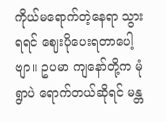ကိုယ်မရောက်တဲ့နေရာ သွားရရင် ဈေးပိုပေးရတာပေါ့ဗျာ။ ဥပမာ ကျနော်တို့က မုံရွာပဲ ရောက်တယ်ဆိုရင် မန္တ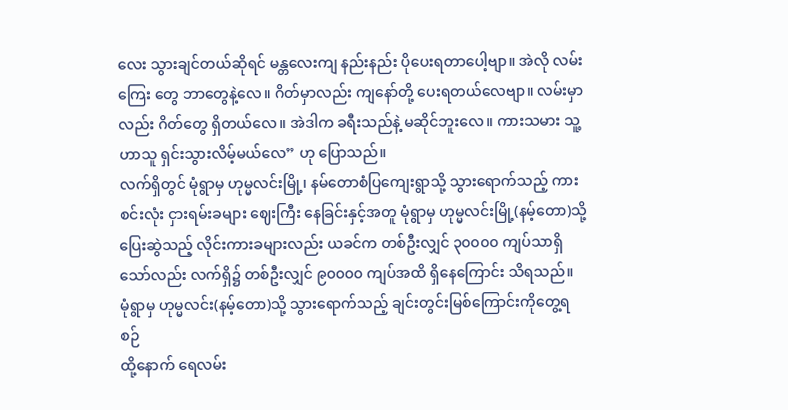လေး သွားချင်တယ်ဆိုရင် မန္တလေးကျ နည်းနည်း ပိုပေးရတာပေါ့ဗျာ။ အဲလို လမ်းကြေး တွေ ဘာတွေနဲ့လေ။ ဂိတ်မှာလည်း ကျနော်တို့ ပေးရတယ်လေဗျာ။ လမ်းမှာလည်း ဂိတ်တွေ ရှိတယ်လေ။ အဲဒါက ခရီးသည်နဲ့ မဆိုင်ဘူးလေ။ ကားသမား သူ့ဟာသူ ရှင်းသွားလိမ့်မယ်လေ” ဟု ပြောသည်။
လက်ရှိတွင် မုံရွာမှ ဟုမ္မလင်းမြို့၊ နမ်တောစံပြကျေးရွာသို့ သွားရောက်သည့် ကားစင်းလုံး ငှားရမ်းခများ ဈေးကြီး နေခြင်းနှင့်အတူ မုံရွာမှ ဟုမ္မလင်းမြို့(နမ့်တော)သို့ ပြေးဆွဲသည့် လိုင်းကားခများလည်း ယခင်က တစ်ဦးလျှင် ၃၀၀၀၀ ကျပ်သာရှိသော်လည်း လက်ရှိ၌ တစ်ဦးလျှင် ၉၀၀၀၀ ကျပ်အထိ ရှိနေကြောင်း သိရသည်။
မုံရွာမှ ဟုမ္မလင်း(နမ့်တော)သို့ သွားရောက်သည့် ချင်းတွင်းမြစ်ကြောင်းကိုတွေ့ရစဉ်
ထို့နောက် ရေလမ်း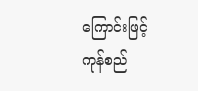ကြောင်းဖြင့် ကုန်စည်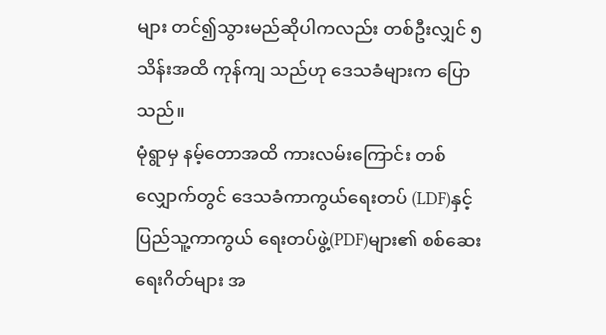များ တင်၍သွားမည်ဆိုပါကလည်း တစ်ဦးလျှင် ၅ သိန်းအထိ ကုန်ကျ သည်ဟု ဒေသခံများက ပြောသည်။
မုံရွာမှ နမ့်တောအထိ ကားလမ်းကြောင်း တစ်လျှောက်တွင် ဒေသခံကာကွယ်ရေးတပ် (LDF)နှင့် ပြည်သူ့ကာကွယ် ရေးတပ်ဖွဲ့(PDF)များ၏ စစ်ဆေးရေးဂိတ်များ အ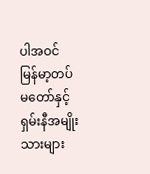ပါအဝင် မြန်မာ့တပ်မတော်နှင့် ရှမ်းနီအမျိုးသားများ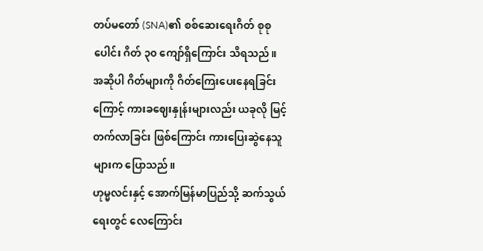တပ်မတော် (SNA)၏ စစ်ဆေးရေးဂိတ် စုစုပေါင်း ဂိတ် ၃၀ ကျော်ရှိကြောင်း သိရသည်။
အဆိုပါ ဂိတ်များကို ဂိတ်ကြေးပေးနေရခြင်းကြောင့် ကားခဈေးနှုန်းများလည်း ယခုလို မြင့်တက်လာခြင်း ဖြစ်ကြောင်း ကားပြေးဆွဲနေသူများက ပြောသည်။
ဟုမ္မလင်းနှင့် အောက်မြန်မာပြည်သို့ ဆက်သွယ်ရေးတွင် လေကြောင်း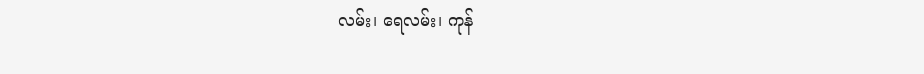လမ်း၊ ရေလမ်း၊ ကုန်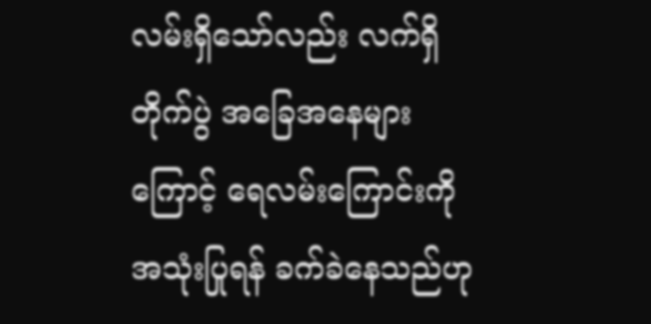လမ်းရှိသော်လည်း လက်ရှိ တိုက်ပွဲ အခြေအနေများကြောင့် ရေလမ်းကြောင်းကို အသုံးပြုရန် ခက်ခဲနေသည်ဟု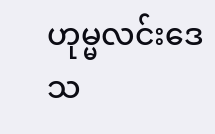ဟုမ္မလင်းဒေသ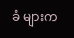ခံ များက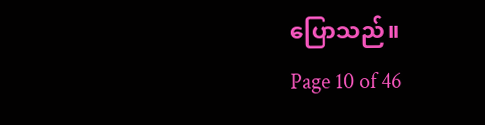ပြောသည်။
Page 10 of 46